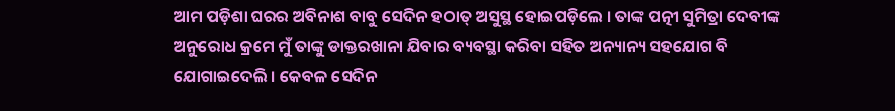ଆମ ପଡ଼ିଶା ଘରର ଅବିନାଶ ବାବୁ ସେଦିନ ହଠାତ୍ ଅସୁସ୍ଥ ହୋଇପଡ଼ିଲେ । ତାଙ୍କ ପତ୍ନୀ ସୁମିତ୍ରା ଦେବୀଙ୍କ ଅନୁରୋଧ କ୍ରମେ ମୁଁ ତାଙ୍କୁ ଡାକ୍ତରଖାନା ଯିବାର ବ୍ୟବସ୍ଥା କରିବା ସହିତ ଅନ୍ୟାନ୍ୟ ସହଯୋଗ ବି ଯୋଗାଇଦେଲି । କେବଳ ସେଦିନ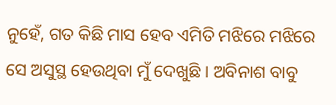ନୁହେଁ, ଗତ କିଛି ମାସ ହେବ ଏମିତି ମଝିରେ ମଝିରେ ସେ ଅସୁସ୍ଥ ହେଉଥିବା ମୁଁ ଦେଖୁଛି । ଅବିନାଶ ବାବୁ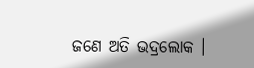ଜଣେ ଅତି ଭଦ୍ରଲୋକ ।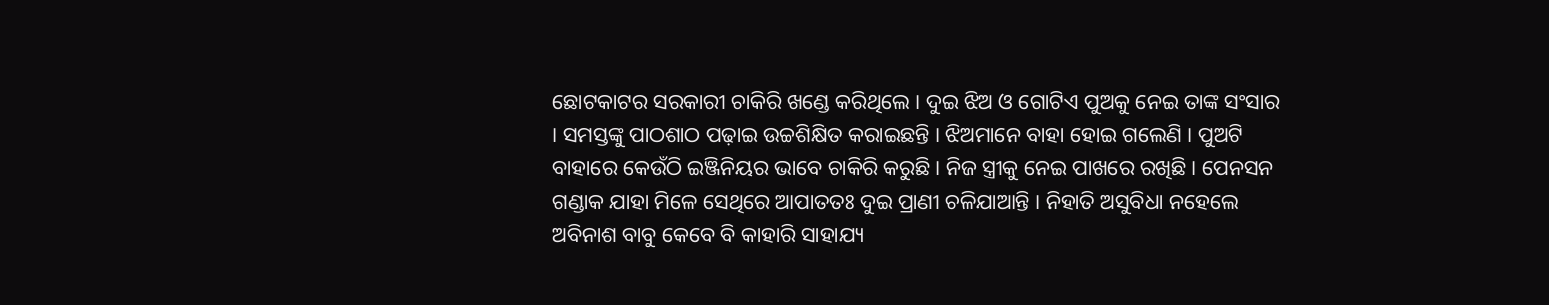ଛୋଟକାଟର ସରକାରୀ ଚାକିରି ଖଣ୍ଡେ କରିଥିଲେ । ଦୁଇ ଝିଅ ଓ ଗୋଟିଏ ପୁଅକୁ ନେଇ ତାଙ୍କ ସଂସାର । ସମସ୍ତଙ୍କୁ ପାଠଶାଠ ପଢ଼ାଇ ଉଚ୍ଚଶିକ୍ଷିତ କରାଇଛନ୍ତି । ଝିଅମାନେ ବାହା ହୋଇ ଗଲେଣି । ପୁଅଟି ବାହାରେ କେଉଁଠି ଇଞ୍ଜିନିୟର ଭାବେ ଚାକିରି କରୁଛି । ନିଜ ସ୍ତ୍ରୀକୁ ନେଇ ପାଖରେ ରଖିଛି । ପେନସନ ଗଣ୍ଡାକ ଯାହା ମିଳେ ସେଥିରେ ଆପାତତଃ ଦୁଇ ପ୍ରାଣୀ ଚଳିଯାଆନ୍ତି । ନିହାତି ଅସୁବିଧା ନହେଲେ ଅବିନାଶ ବାବୁ କେବେ ବି କାହାରି ସାହାଯ୍ୟ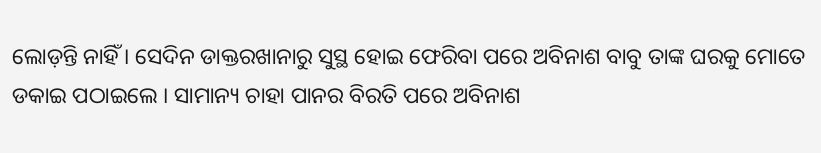ଲୋଡ଼ନ୍ତି ନାହିଁ । ସେଦିନ ଡାକ୍ତରଖାନାରୁ ସୁସ୍ଥ ହୋଇ ଫେରିବା ପରେ ଅବିନାଶ ବାବୁ ତାଙ୍କ ଘରକୁ ମୋତେ ଡକାଇ ପଠାଇଲେ । ସାମାନ୍ୟ ଚାହା ପାନର ବିରତି ପରେ ଅବିନାଶ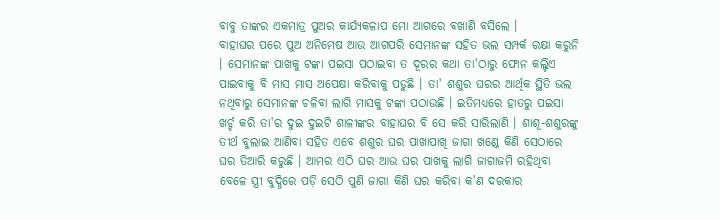ବାବୁ ତାଙ୍କର ଏକମାତ୍ର ପୁଅର କାର୍ଯ୍ୟକଳାପ ମୋ ଆଗରେ ବଖାଣି ବସିଲେ ।
ବାହାଘର ପରେ ପୁଅ ଅନିମେଷ ଆଉ ଆଗପରି ସେମାନଙ୍କ ସହିତ ଭଲ ସମ୍ପର୍କ ରକ୍ଷା କରୁନି । ସେମାନଙ୍କ ପାଖକୁ ଟଙ୍କା ପଇସା ପଠାଇବା ତ ଦୂରର କଥା ତା'ଠାରୁ ଫୋନ କଲ୍ଟିଏ ପାଇବାକୁ ବି ମାସ ମାସ ଅପେକ୍ଷା କରିବାକୁ ପଡୁଛି । ତା' ଶଶୁର ଘରର ଆର୍ଥିକ ସ୍ଥିତି ଭଲ ନଥିବାରୁ ସେମାନଙ୍କ ଚଳିବା ଲାଗି ମାସକୁ ଟଙ୍କା ପଠାଉଛି । ଇତିମଧ୍ୟରେ ହାତରୁ ପଇସା ଖର୍ଚ୍ଚ କରି ତା'ର ଦୁଇ ଦୁଇଟି ଶାଳୀଙ୍କର ବାହାଘର ବି ସେ କରି ସାରିଲାଣି । ଶାଶୂ-ଶଶୁରଙ୍କୁ ତୀର୍ଥ ବୁଲାଇ ଆଣିବା ସହିତ ଏବେ ଶଶୁର ଘର ପାଖାପାଖି ଜାଗା ଖଣ୍ଡେ କିଣି ସେଠାରେ ଘର ତିଆରି କରୁଛି । ଆମର ଏଠି ଘର ଆଉ ଘର ପାଖକୁ ଲାଗି ଜାଗାଜମି ରହିଥିବା ବେଳେ ସ୍ତ୍ରୀ ବୁଦ୍ଧିରେ ପଡ଼ି ସେଠି ପୁଣି ଜାଗା କିଣି ଘର କରିବା କ'ଣ ଦରକାର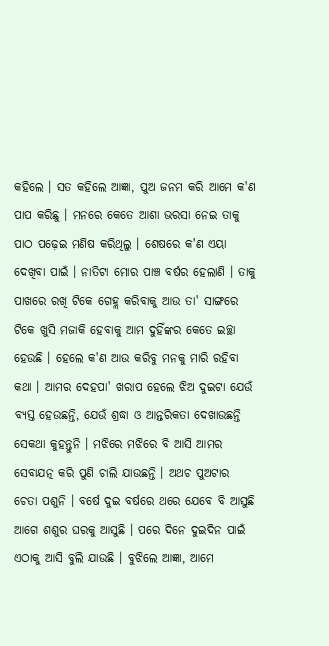କହିଲେ । ସତ କହିଲେ ଆଜ୍ଞା, ପୁଅ ଜନମ କରି ଆମେ କ'ଣ ପାପ କରିଛୁ । ମନରେ କେତେ ଆଶା ଭରସା ନେଇ ତାକୁ ପାଠ ପଢ଼େଇ ମଣିଷ କରିଥିଲୁ । ଶେଷରେ କ'ଣ ଏୟା ଦେଖିବା ପାଇଁ । ନାତିଟା ମୋର ପାଞ୍ଚ ବର୍ଷର ହେଲାଣି । ତାକୁ ପାଖରେ ରଖି ଟିକେ ଗେହ୍ଲ କରିବାକୁ ଆଉ ତା' ସାଙ୍ଗରେ ଟିକେ ଖୁସି ମଜାକି ହେବାକୁ ଆମ ଦୁହିଁଙ୍କର କେତେ ଇଚ୍ଛା ହେଉଛି । ହେଲେ କ'ଣ ଆଉ କରିବୁ ମନକୁ ମାରି ରହିବା କଥା । ଆମର ଦେହପା' ଖରାପ ହେଲେ ଝିଅ ଦୁଇଟା ଯେଉଁ ବ୍ୟସ୍ତ ହେଉଛନ୍ତି, ଯେଉଁ ଶ୍ରଦ୍ଧା ଓ ଆନ୍ତରିକତା ଦେଖାଉଛନ୍ତି ସେକଥା କୁହନ୍ତୁନି । ମଝିରେ ମଝିରେ ବି ଆସି ଆମର ସେବାଯତ୍ନ କରି ପୁଣି ଚାଲି ଯାଉଛନ୍ତି । ଅଥଚ ପୁଅଟାର ଚେତା ପଶୁନି । ବର୍ଷେ ଦୁଇ ବର୍ଷରେ ଥରେ ଯେବେ ବି ଆସୁଛି ଆଗେ ଶଶୁର ଘରକୁ ଆସୁଛି । ପରେ ଦିନେ ଦୁଇଦିନ ପାଇଁ ଏଠାକୁ ଆସି ବୁଲି ଯାଉଛି । ବୁଝିଲେ ଆଜ୍ଞା, ଆମେ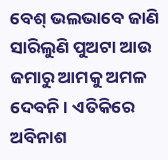ବେଶ୍ ଭଲଭାବେ ଜାଣି ସାରିଲୁଣି ପୁଅଟା ଆଉ ଜମାରୁ ଆମକୁ ଅମଳ ଦେବନି । ଏତିକିରେ ଅବିନାଶ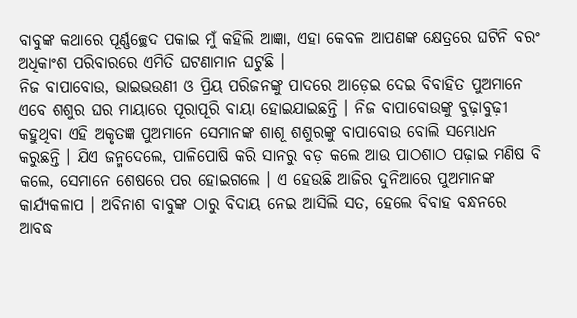ବାବୁଙ୍କ କଥାରେ ପୂର୍ଣ୍ଣଚ୍ଛେଦ ପକାଇ ମୁଁ କହିଲି ଆଜ୍ଞା, ଏହା କେବଳ ଆପଣଙ୍କ କ୍ଷେତ୍ରରେ ଘଟିନି ବରଂ ଅଧିକାଂଶ ପରିବାରରେ ଏମିତି ଘଟଣାମାନ ଘଟୁଛି ।
ନିଜ ବାପାବୋଉ, ଭାଇଭଉଣୀ ଓ ପ୍ରିୟ ପରିଜନଙ୍କୁ ପାଦରେ ଆଡ଼େଇ ଦେଇ ବିବାହିତ ପୁଅମାନେ ଏବେ ଶଶୁର ଘର ମାୟାରେ ପୂରାପୂରି ବାୟା ହୋଇଯାଇଛନ୍ତି । ନିଜ ବାପାବୋଉଙ୍କୁ ବୁଢ଼ାବୁଢ଼ୀ କହୁଥିବା ଏହି ଅକୃତଜ୍ଞ ପୁଅମାନେ ସେମାନଙ୍କ ଶାଶୂ ଶଶୁରଙ୍କୁ ବାପାବୋଉ ବୋଲି ସମ୍ଭୋଧନ କରୁଛନ୍ତି । ଯିଏ ଜନ୍ମଦେଲେ, ପାଳିପୋଷି କରି ସାନରୁ ବଡ଼ କଲେ ଆଉ ପାଠଶାଠ ପଢ଼ାଇ ମଣିଷ ବି କଲେ, ସେମାନେ ଶେଷରେ ପର ହୋଇଗଲେ । ଏ ହେଉଛି ଆଜିର ଦୁନିଆରେ ପୁଅମାନଙ୍କ କାର୍ଯ୍ୟକଳାପ । ଅବିନାଶ ବାବୁଙ୍କ ଠାରୁ ବିଦାୟ ନେଇ ଆସିଲି ସତ, ହେଲେ ବିବାହ ବନ୍ଧନରେ ଆବଦ୍ଧ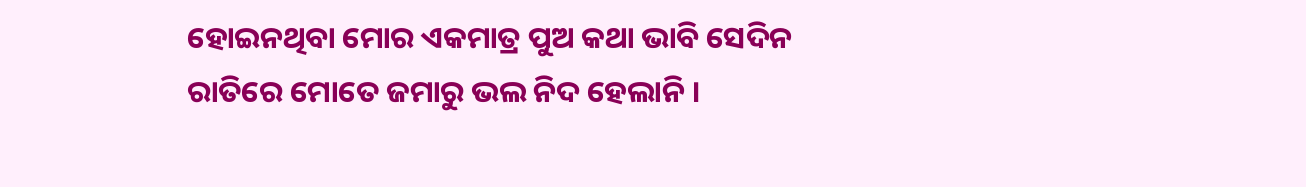ହୋଇନଥିବା ମୋର ଏକମାତ୍ର ପୁଅ କଥା ଭାବି ସେଦିନ ରାତିରେ ମୋତେ ଜମାରୁ ଭଲ ନିଦ ହେଲାନି ।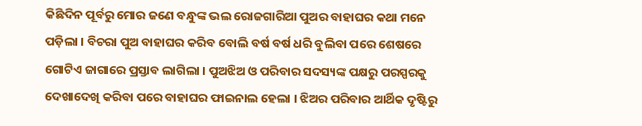କିଛିଦିନ ପୂର୍ବରୁ ମୋର ଜଣେ ବନ୍ଧୁଙ୍କ ଭଲ ରୋଜଗାରିଆ ପୁଅର ବାହାଘର କଥା ମନେ ପଡ଼ିଲା । ବିଚରା ପୁଅ ବାହାଘର କରିବ ବୋଲି ବର୍ଷ ବର୍ଷ ଧରି ବୁଲିବା ପରେ ଶେଷରେ ଗୋଟିଏ ଜାଗାରେ ପ୍ରସ୍ତାବ ଲାଗିଲା । ପୁଅଝିଅ ଓ ପରିବାର ସଦସ୍ୟଙ୍କ ପକ୍ଷରୁ ପରସ୍ପରକୁ ଦେଖାଦେଖି କରିବା ପରେ ବାହାଘର ଫାଇନାଲ ହେଲା । ଝିଅର ପରିବାର ଆର୍ଥିକ ଦୃଷ୍ଟିରୁ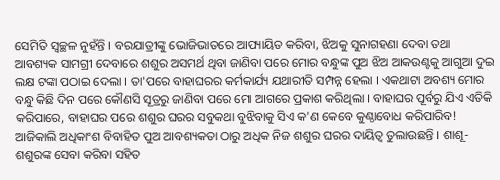ସେମିତି ସ୍ୱଚ୍ଛଳ ନୁହଁନ୍ତି । ବରଯାତ୍ରୀଙ୍କୁ ଭୋଜିଭାତରେ ଆପ୍ୟାୟିତ କରିବା, ଝିଅକୁ ସୁନାଗହଣା ଦେବା ତଥା ଆବଶ୍ୟକ ସାମଗ୍ରୀ ଦେବାରେ ଶଶୁର ଅସମର୍ଥ ଥିବା ଜାଣିବା ପରେ ମୋର ବନ୍ଧୁଙ୍କ ପୁଅ ଝିଅ ଆକଉଣ୍ଟକୁ ଆଗୁଆ ଦୁଇ ଲକ୍ଷ ଟଙ୍କା ପଠାଇ ଦେଲା । ତା'ପରେ ବାହାଘରର କର୍ମକାର୍ଯ୍ୟ ଯଥାରୀତି ସମ୍ପନ୍ନ ହେଲା । ଏକଥାଟା ଅବଶ୍ୟ ମୋର ବନ୍ଧୁ କିଛି ଦିନ ପରେ କୌଣସି ସୂତ୍ରରୁ ଜାଣିବା ପରେ ମୋ ଆଗରେ ପ୍ରକାଶ କରିଥିଲା । ବାହାଘର ପୂର୍ବରୁ ଯିଏ ଏତିକି କରିପାରେ, ବାହାଘର ପରେ ଶଶୁର ଘରର ସବୁକଥା ବୁଝିବାକୁ ସିଏ କ'ଣ କେବେ କୁଣ୍ଠାବୋଧ କରିପାରିବ! ଆଜିକାଲି ଅଧିକାଂଶ ବିବାହିତ ପୁଅ ଆବଶ୍ୟକତା ଠାରୁ ଅଧିକ ନିଜ ଶଶୁର ଘରର ଦାୟିତ୍ୱ ତୁଲାଉଛନ୍ତି । ଶାଶୂ-ଶଶୁରଙ୍କ ସେବା କରିବା ସହିତ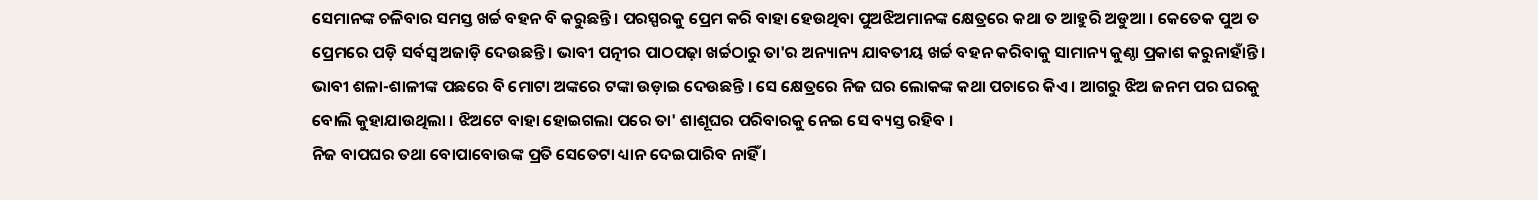ସେମାନଙ୍କ ଚଳିବାର ସମସ୍ତ ଖର୍ଚ୍ଚ ବହନ ବି କରୁଛନ୍ତି । ପରସ୍ପରକୁ ପ୍ରେମ କରି ବାହା ହେଉଥିବା ପୁଅଝିଅମାନଙ୍କ କ୍ଷେତ୍ରରେ କଥା ତ ଆହୁରି ଅଡୁଆ । କେତେକ ପୁଅ ତ ପ୍ରେମରେ ପଡ଼ି ସର୍ବସ୍ୱ ଅଜାଡ଼ି ଦେଉଛନ୍ତି । ଭାବୀ ପତ୍ନୀର ପାଠପଢ଼ା ଖର୍ଚ୍ଚଠାରୁ ତା'ର ଅନ୍ୟାନ୍ୟ ଯାବତୀୟ ଖର୍ଚ୍ଚ ବହନ କରିବାକୁ ସାମାନ୍ୟ କୁଣ୍ଠା ପ୍ରକାଶ କରୁନାହାଁନ୍ତି । ଭାବୀ ଶଳା-ଶାଳୀଙ୍କ ପଛରେ ବି ମୋଟା ଅଙ୍କରେ ଟଙ୍କା ଉଡ଼ାଇ ଦେଉଛନ୍ତି । ସେ କ୍ଷେତ୍ରରେ ନିଜ ଘର ଲୋକଙ୍କ କଥା ପଚାରେ କିଏ । ଆଗରୁ ଝିଅ ଜନମ ପର ଘରକୁ ବୋଲି କୁହାଯାଉଥିଲା । ଝିଅଟେ ବାହା ହୋଇଗଲା ପରେ ତା' ଶାଶୂଘର ପରିବାରକୁ ନେଇ ସେ ବ୍ୟସ୍ତ ରହିବ ।
ନିଜ ବାପଘର ତଥା ବୋପାବୋଉଙ୍କ ପ୍ରତି ସେତେଟା ଧ୍ୟାନ ଦେଇପାରିବ ନାହିଁ ।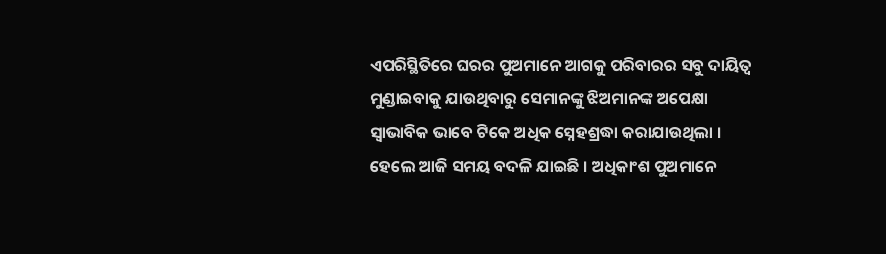ଏପରିସ୍ଥିତିରେ ଘରର ପୁଅମାନେ ଆଗକୁ ପରିବାରର ସବୁ ଦାୟିତ୍ୱ ମୁଣ୍ଡାଇବାକୁ ଯାଉଥିବାରୁ ସେମାନଙ୍କୁ ଝିଅମାନଙ୍କ ଅପେକ୍ଷା ସ୍ୱାଭାବିକ ଭାବେ ଟିକେ ଅଧିକ ସ୍ନେହଶ୍ରଦ୍ଧା କରାଯାଉଥିଲା । ହେଲେ ଆଜି ସମୟ ବଦଳି ଯାଇଛି । ଅଧିକାଂଶ ପୁଅମାନେ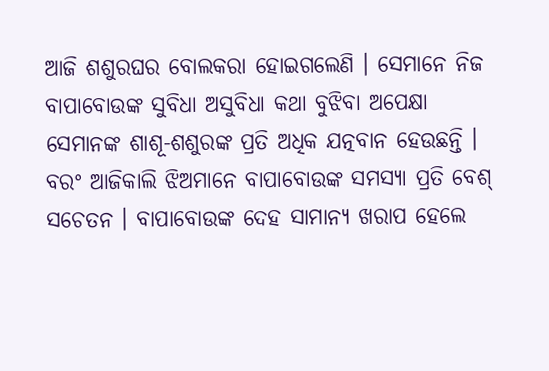ଆଜି ଶଶୁରଘର ବୋଲକରା ହୋଇଗଲେଣି । ସେମାନେ ନିଜ ବାପାବୋଉଙ୍କ ସୁବିଧା ଅସୁବିଧା କଥା ବୁଝିବା ଅପେକ୍ଷା ସେମାନଙ୍କ ଶାଶୂ-ଶଶୁରଙ୍କ ପ୍ରତି ଅଧିକ ଯତ୍ନବାନ ହେଉଛନ୍ତି । ବରଂ ଆଜିକାଲି ଝିଅମାନେ ବାପାବୋଉଙ୍କ ସମସ୍ୟା ପ୍ରତି ବେଶ୍ ସଚେତନ । ବାପାବୋଉଙ୍କ ଦେହ ସାମାନ୍ୟ ଖରାପ ହେଲେ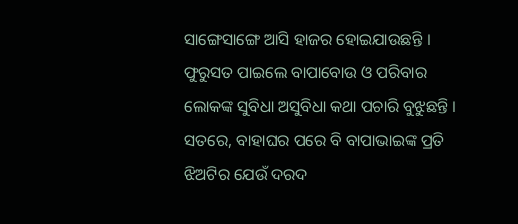ସାଙ୍ଗେସାଙ୍ଗେ ଆସି ହାଜର ହୋଇଯାଉଛନ୍ତି । ଫୁରୁସତ ପାଇଲେ ବାପାବୋଉ ଓ ପରିବାର ଲୋକଙ୍କ ସୁବିଧା ଅସୁବିଧା କଥା ପଚାରି ବୁଝୁଛନ୍ତି । ସତରେ, ବାହାଘର ପରେ ବି ବାପାଭାଇଙ୍କ ପ୍ରତି ଝିଅଟିର ଯେଉଁ ଦରଦ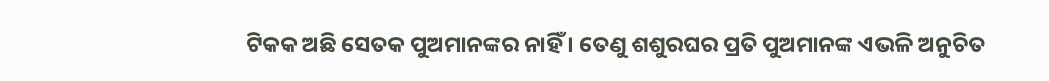ଟିକକ ଅଛି ସେତକ ପୁଅମାନଙ୍କର ନାହିଁ । ତେଣୁ ଶଶୁରଘର ପ୍ରତି ପୁଅମାନଙ୍କ ଏଭଳି ଅନୁଚିତ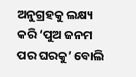ଅନୁଗ୍ରହକୁ ଲକ୍ଷ୍ୟ କରି ‘ପୁଅ ଜନମ ପର ଘରକୁ’ ବୋଲି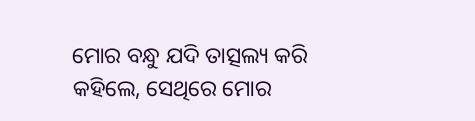ମୋର ବନ୍ଧୁ ଯଦି ତାତ୍ସଲ୍ୟ କରି କହିଲେ, ସେଥିରେ ମୋର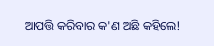ଆପତ୍ତି କରିବାର କ'ଣ ଅଛି କହିଲେ!